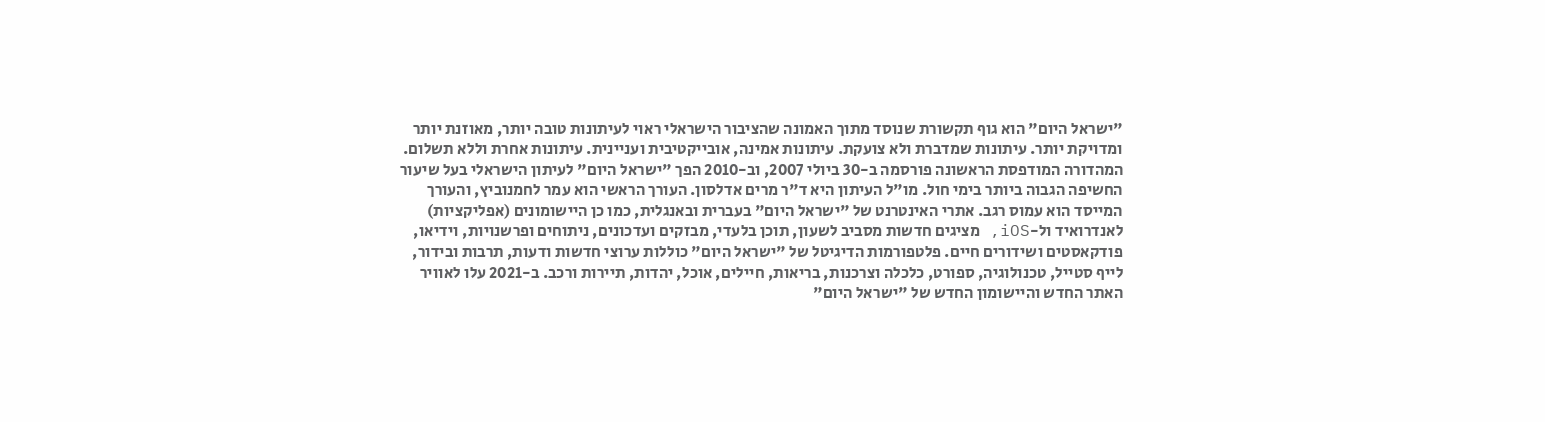"ישראל היום" הוא גוף תקשורת שנוסד מתוך האמונה שהציבור הישראלי ראוי לעיתונות טובה יותר, מאוזנת יותר ומדויקת יותר. עיתונות שמדברת ולא צועקת. עיתונות אמינה, אובייקטיבית ועניינית. עיתונות אחרת וללא תשלום. המהדורה המודפסת הראשונה פורסמה ב-30 ביולי 2007, וב-2010 הפך "ישראל היום" לעיתון הישראלי בעל שיעור החשיפה הגבוה ביותר בימי חול. מו"ל העיתון היא ד"ר מרים אדלסון. העורך הראשי הוא עמר לחמנוביץ, והעורך המייסד הוא עמוס רגב. אתרי האינטרנט של "ישראל היום" בעברית ובאנגלית, כמו כן היישומונים (אפליקציות) לאנדרואיד ול-iOS, מציגים חדשות מסביב לשעון, תוכן בלעדי, מבזקים ועדכונים, ניתוחים ופרשנויות, וידיאו, פודקאסטים ושידורים חיים. פלטפורמות הדיגיטל של "ישראל היום" כוללות ערוצי חדשות ודעות, תרבות ובידור, לייף סטייל, טכנולוגיה, ספורט, כלכלה וצרכנות, בריאות, חיילים, אוכל, יהדות, תיירות ורכב. ב-2021 עלו לאוויר האתר החדש והיישומון החדש של "ישראל היום"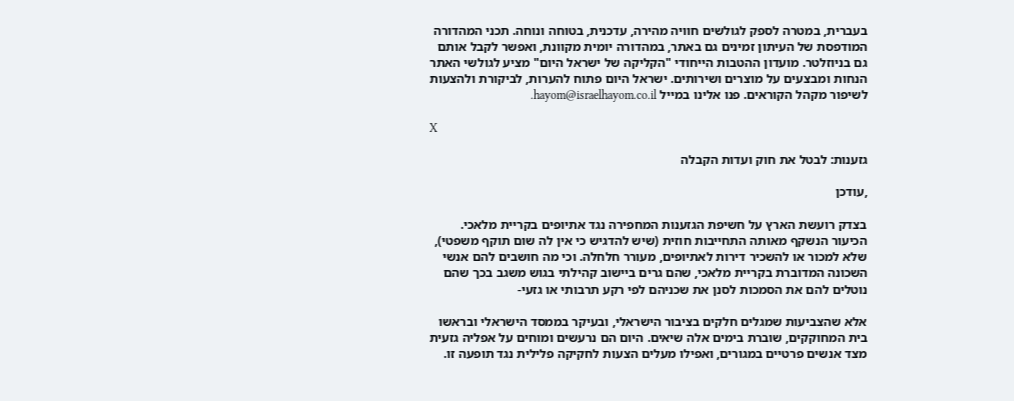בעברית, במטרה לספק לגולשים חוויה מהירה, עדכנית, בטוחה ונוחה. תכני המהדורה המודפסת של העיתון זמינים גם באתר, במהדורה יומית מקוונת, ואפשר לקבל אותם גם בניוזלטר. מועדון ההטבות הייחודי "הקליקה של ישראל היום" מציע לגולשי האתר הנחות ומבצעים על מוצרים ושירותים. ישראל היום פתוח להערות, לביקורת ולהצעות לשיפור מקהל הקוראים. פנו אלינו במייל hayom@israelhayom.co.il.

X

גזענות: לבטל את חוק ועדות הקבלה

,עודכן

בצדק רועשת הארץ על חשיפת הגזענות המחפירה נגד אתיופים בקריית מלאכי. הכיעור הנשקף מאותה התחייבות חוזית (שיש להדגיש כי אין לה שום תוקף משפטי), שלא למכור או להשכיר דירות לאתיופים, מעורר חלחלה. וכי מה חושבים להם אנשי השכונה המדוברת בקריית מלאכי, שהם גרים ביישוב קהילתי בגוש משגב בכך שהם נוטלים להם את הסמכות לסנן את שכניהם לפי רקע תרבותי או גזעי-

אלא שהצביעות שמגלים חלקים בציבור הישראלי, ובעיקר בממסד הישראלי ובראשו בית המחוקקים, שוברת בימים אלה שיאים. היום הם נרעשים ומוחים על אפליה גזעית מצד אנשים פרטיים במגורים, ואפילו מעלים הצעות לחקיקה פלילית נגד תופעה זו.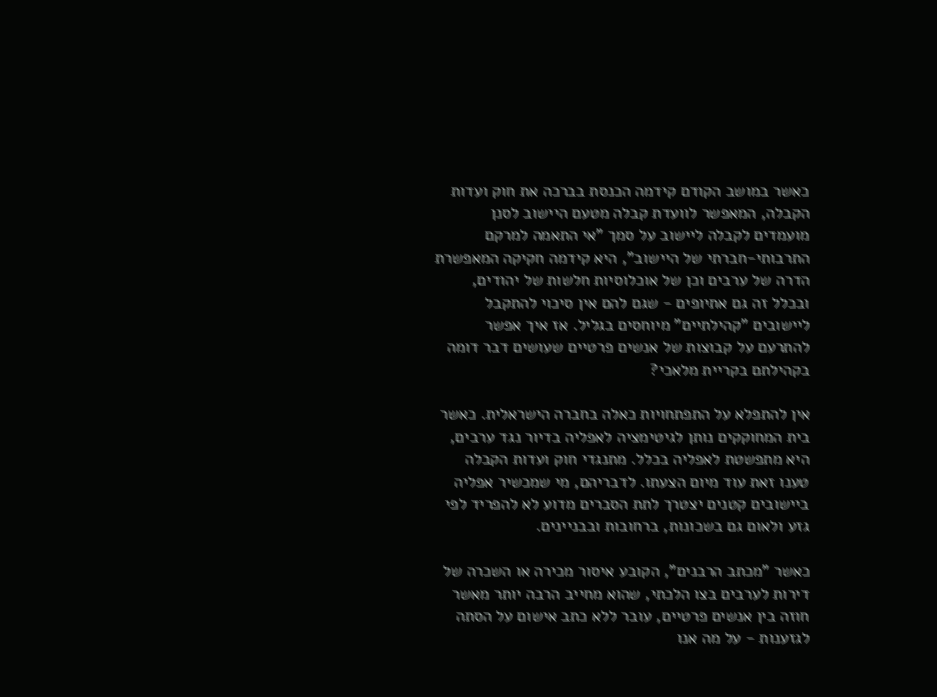כאשר במושב הקודם קידמה הכנסת בברכה את חוק ועדות הקבלה, המאפשר לוועדת קבלה מטעם היישוב לסנן מועמדים לקבלה ליישוב על סמך "אי התאמה למרקם התרבותי-חברתי של היישוב", היא קידמה חקיקה המאפשרת הדרה של ערבים וכן של אוכלוסיות חלשות של יהודים, ובכלל זה גם אתיופים - שגם להם אין סיכוי להתקבל ליישובים "קהילתיים" מיוחסים בגליל. אז איך אפשר להתרעם על קבוצות של אנשים פרטיים שעושים דבר דומה בקהילתם בקריית מלאכי?

אין להתפלא על התפתחויות כאלה בחברה הישראלית. כאשר בית המחוקקים נותן לגיטימציה לאפליה בדיור נגד ערבים, היא מתפשטת לאפליה בכלל. מתנגדי חוק ועדות הקבלה טענו זאת עוד מיום הצעתו. לדבריהם, מי שמכשיר אפליה ביישובים קטנים יצטרך לתת הסברים מדוע לא להפריד לפי גזע ולאום גם בשכונות, ברחובות ובבניינים.

כאשר "מכתב הרבנים", הקובע איסור מכירה או השכרה של דירות לערבים בצו הלכתי, שהוא מחייב הרבה יותר מאשר חוזה בין אנשים פרטיים, עובר ללא כתב אישום על הסתה לגזענות - על מה אנו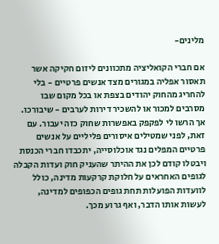מלינים-

אם חברי הקואליציה מתכוונים ליזום חקיקה אשר תאסור אפליה במגורים מצד אנשים פרטיים - בלי להחריג מהחוק יהודים בצפת או בכל מקום שבו מסרבים למכור או להשכיר דירות לערבים - שיבורכו. אך הרשו לי לפקפק באפשרות שחוק כזה יעבור. עם זאת, לפני שמטילים איסורים פליליים על אנשים פרטיים המפלים נגד אוכלוסייה, יתכבדו חברי הכנסת ויבטלו קודם לכן את ההיתר שהעניק חוק ועדות הקבלה לגופים האחראים על חלוקת קרקעות מדינה, כולל לוועדות הפועלות תחת גופים הכפופים למדינה, לעשות אותו הדבר, ואף גרוע מכך.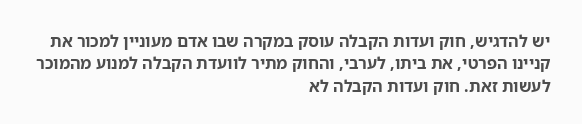יש להדגיש, חוק ועדות הקבלה עוסק במקרה שבו אדם מעוניין למכור את קניינו הפרטי, את ביתו, לערבי, והחוק מתיר לוועדת הקבלה למנוע מהמוכר לעשות זאת. חוק ועדות הקבלה לא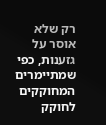רק שלא אוסר על גזענות, כפי שמתיימרים המחוקקים לחוקק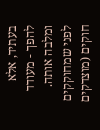בעתיד, אלא להפך - מעודד ומלבה אותה. לפני שמחוקקים חוקים (מוצדקים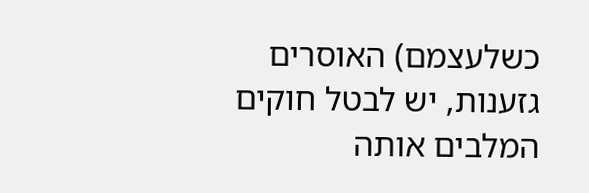כשלעצמם) האוסרים גזענות, יש לבטל חוקים המלבים אותה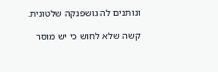ונותנים לה גושפנקה שלטונית.

קשה שלא לחוש כי יש מוסר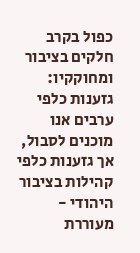כפול בקרב חלקים בציבור ומחוקקיו: גזענות כלפי ערבים אנו מוכנים לסבול, אך גזענות כלפי קהילות בציבור היהודי - מעוררת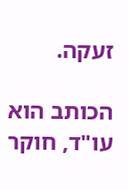זעקה.

הכותב הוא עו"ד, חוקר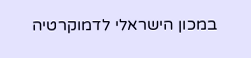במכון הישראלי לדמוקרטיה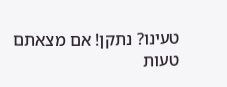טעינו? נתקן! אם מצאתם טעות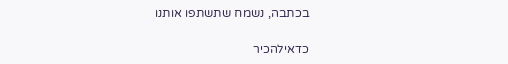בכתבה, נשמח שתשתפו אותנו

כדאילהכיר